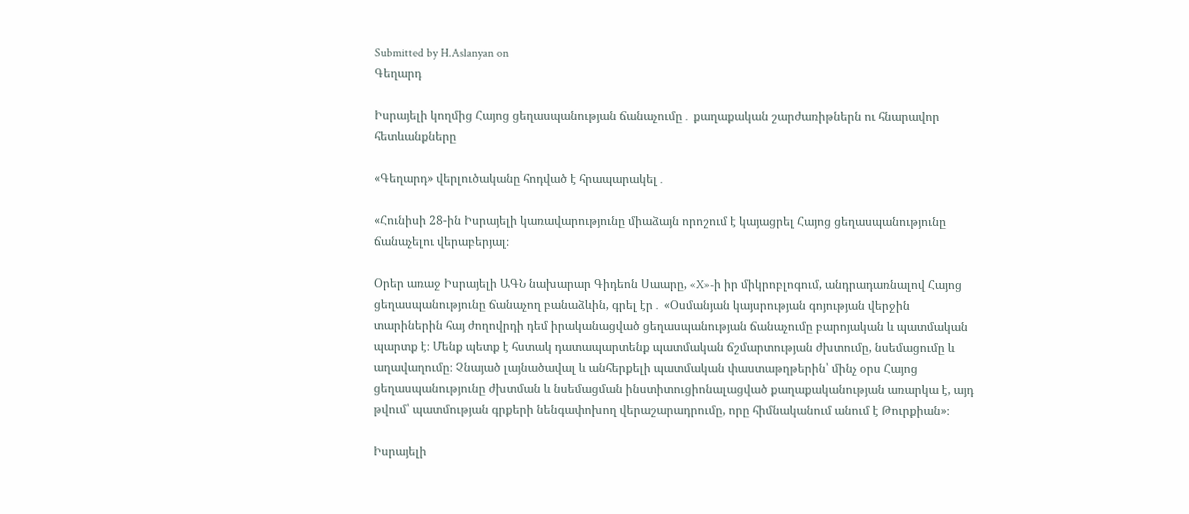Submitted by H.Aslanyan on
Գեղարդ

Իսրայելի կողմից Հայոց ցեղասպանության ճանաչումը․ քաղաքական շարժառիթներն ու հնարավոր հետևանքները

«Գեղարդ» վերլուծականը հոդված է հրապարակել․

«Հունիսի 28-ին Իսրայելի կառավարությունը միաձայն որոշում է կայացրել Հայոց ցեղասպանությունը ճանաչելու վերաբերյալ։

Օրեր առաջ Իսրայելի ԱԳՆ նախարար Գիդեոն Սաարը, «X»-ի իր միկրոբլոգում, անդրադառնալով Հայոց ցեղասպանությունը ճանաչող բանաձևին, գրել էր․ «Օսմանյան կայսրության գոյության վերջին տարիներին հայ ժողովրդի դեմ իրականացված ցեղասպանության ճանաչումը բարոյական և պատմական պարտք է։ Մենք պետք է հստակ դատապարտենք պատմական ճշմարտության ժխտումը, նսեմացումը և աղավաղումը։ Չնայած լայնածավալ և անհերքելի պատմական փաստաթղթերին՝ մինչ օրս Հայոց ցեղասպանությունը ժխտման և նսեմացման ինստիտուցիոնալացված քաղաքականության առարկա է, այդ թվում՝ պատմության գրքերի նենգափոխող վերաշարադրումը, որը հիմնականում անում է Թուրքիան»։

Իսրայելի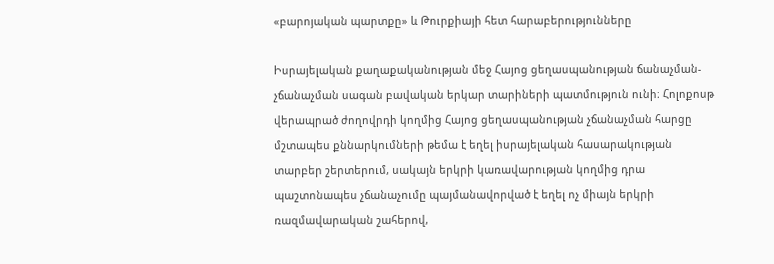«բարոյական պարտքը» և Թուրքիայի հետ հարաբերությունները

Իսրայելական քաղաքականության մեջ Հայոց ցեղասպանության ճանաչման-չճանաչման սագան բավական երկար տարիների պատմություն ունի։ Հոլոքոսթ վերապրած ժողովրդի կողմից Հայոց ցեղասպանության չճանաչման հարցը մշտապես քննարկումների թեմա է եղել իսրայելական հասարակության տարբեր շերտերում, սակայն երկրի կառավարության կողմից դրա պաշտոնապես չճանաչումը պայմանավորված է եղել ոչ միայն երկրի ռազմավարական շահերով,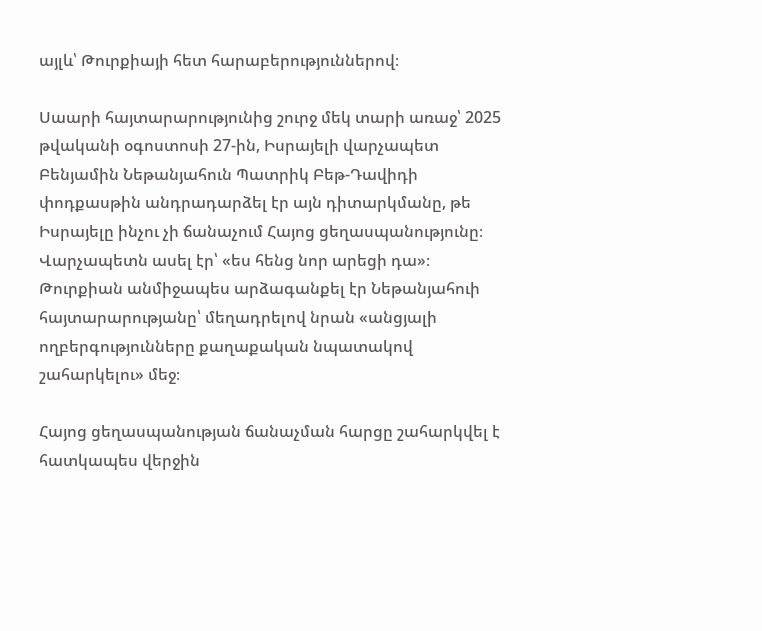այլև՝ Թուրքիայի հետ հարաբերություններով։

Սաարի հայտարարությունից շուրջ մեկ տարի առաջ՝ 2025 թվականի օգոստոսի 27-ին, Իսրայելի վարչապետ Բենյամին Նեթանյահուն Պատրիկ Բեթ-Դավիդի փոդքասթին անդրադարձել էր այն դիտարկմանը, թե Իսրայելը ինչու չի ճանաչում Հայոց ցեղասպանությունը։ Վարչապետն ասել էր՝ «ես հենց նոր արեցի դա»։ Թուրքիան անմիջապես արձագանքել էր Նեթանյահուի հայտարարությանը՝ մեղադրելով նրան «անցյալի ողբերգությունները քաղաքական նպատակով շահարկելու» մեջ։

Հայոց ցեղասպանության ճանաչման հարցը շահարկվել է հատկապես վերջին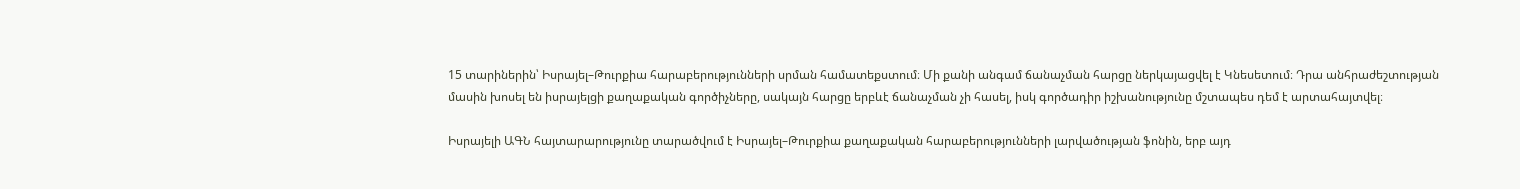15 տարիներին՝ Իսրայել–Թուրքիա հարաբերությունների սրման համատեքստում։ Մի քանի անգամ ճանաչման հարցը ներկայացվել է Կնեսետում։ Դրա անհրաժեշտության մասին խոսել են իսրայելցի քաղաքական գործիչները, սակայն հարցը երբևէ ճանաչման չի հասել, իսկ գործադիր իշխանությունը մշտապես դեմ է արտահայտվել։

Իսրայելի ԱԳՆ հայտարարությունը տարածվում է Իսրայել–Թուրքիա քաղաքական հարաբերությունների լարվածության ֆոնին, երբ այդ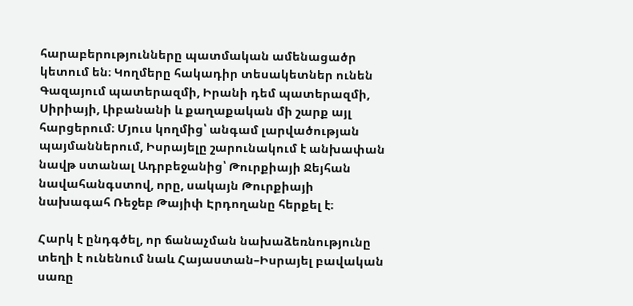հարաբերությունները պատմական ամենացածր կետում են։ Կողմերը հակադիր տեսակետներ ունեն Գազայում պատերազմի, Իրանի դեմ պատերազմի, Սիրիայի, Լիբանանի և քաղաքական մի շարք այլ հարցերում։ Մյուս կողմից՝ անգամ լարվածության պայմաններում, Իսրայելը շարունակում է անխափան նավթ ստանալ Ադրբեջանից՝ Թուրքիայի Ջեյհան նավահանգստով, որը, սակայն Թուրքիայի նախագահ Ռեջեբ Թայիփ Էրդողանը հերքել է։

Հարկ է ընդգծել, որ ճանաչման նախաձեռնությունը տեղի է ունենում նաև Հայաստան–Իսրայել բավական սառը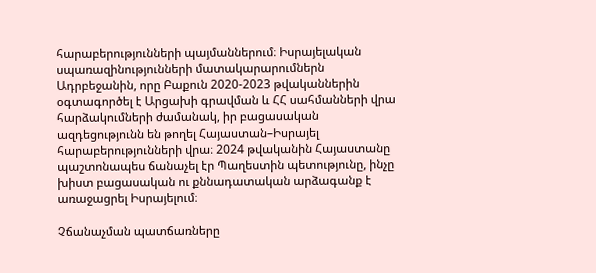հարաբերությունների պայմաններում։ Իսրայելական սպառազինությունների մատակարարումներն Ադրբեջանին, որը Բաքուն 2020-2023 թվականներին օգտագործել է Արցախի գրավման և ՀՀ սահմանների վրա հարձակումների ժամանակ, իր բացասական ազդեցությունն են թողել Հայաստան–Իսրայել հարաբերությունների վրա։ 2024 թվականին Հայաստանը պաշտոնապես ճանաչել էր Պաղեստին պետությունը, ինչը խիստ բացասական ու քննադատական արձագանք է առաջացրել Իսրայելում։

Չճանաչման պատճառները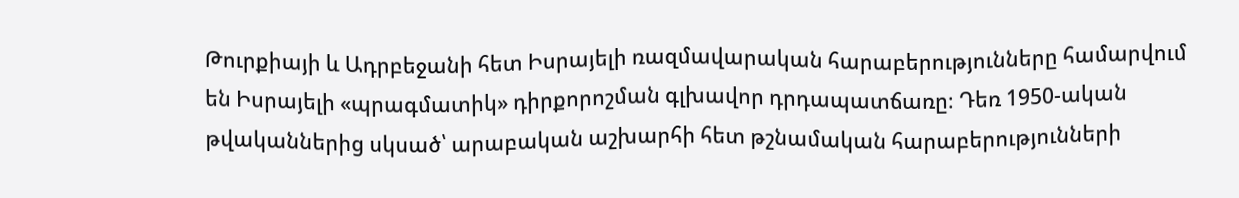Թուրքիայի և Ադրբեջանի հետ Իսրայելի ռազմավարական հարաբերությունները համարվում են Իսրայելի «պրագմատիկ» դիրքորոշման գլխավոր դրդապատճառը։ Դեռ 1950-ական թվականներից սկսած՝ արաբական աշխարհի հետ թշնամական հարաբերությունների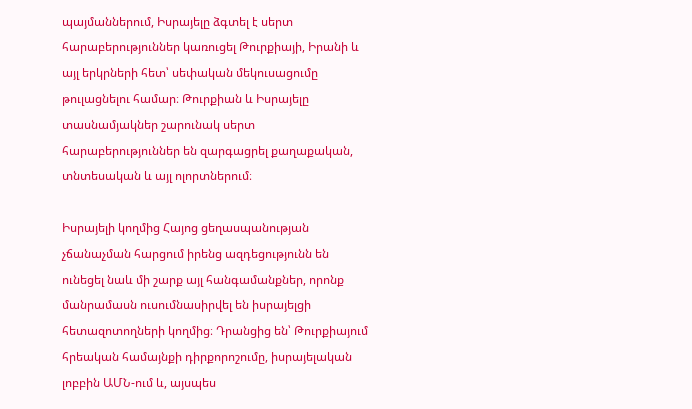պայմաններում, Իսրայելը ձգտել է սերտ հարաբերություններ կառուցել Թուրքիայի, Իրանի և այլ երկրների հետ՝ սեփական մեկուսացումը թուլացնելու համար։ Թուրքիան և Իսրայելը տասնամյակներ շարունակ սերտ հարաբերություններ են զարգացրել քաղաքական, տնտեսական և այլ ոլորտներում։

Իսրայելի կողմից Հայոց ցեղասպանության չճանաչման հարցում իրենց ազդեցությունն են ունեցել նաև մի շարք այլ հանգամանքներ, որոնք մանրամասն ուսումնասիրվել են իսրայելցի հետազոտողների կողմից։ Դրանցից են՝ Թուրքիայում հրեական համայնքի դիրքորոշումը, իսրայելական լոբբին ԱՄՆ-ում և, այսպես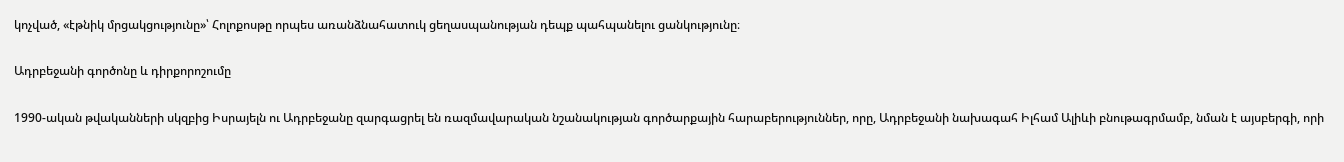կոչված, «էթնիկ մրցակցությունը»՝ Հոլոքոսթը որպես առանձնահատուկ ցեղասպանության դեպք պահպանելու ցանկությունը։

Ադրբեջանի գործոնը և դիրքորոշումը

1990-ական թվականների սկզբից Իսրայելն ու Ադրբեջանը զարգացրել են ռազմավարական նշանակության գործարքային հարաբերություններ, որը, Ադրբեջանի նախագահ Իլհամ Ալիևի բնութագրմամբ, նման է այսբերգի, որի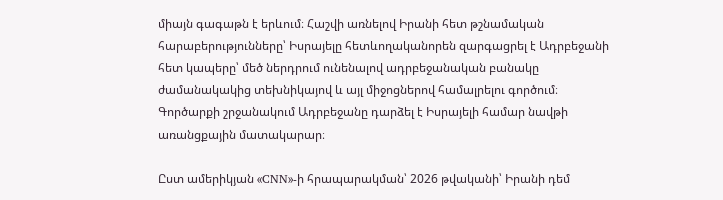միայն գագաթն է երևում։ Հաշվի առնելով Իրանի հետ թշնամական հարաբերությունները՝ Իսրայելը հետևողականորեն զարգացրել է Ադրբեջանի հետ կապերը՝ մեծ ներդրում ունենալով ադրբեջանական բանակը ժամանակակից տեխնիկայով և այլ միջոցներով համալրելու գործում։ Գործարքի շրջանակում Ադրբեջանը դարձել է Իսրայելի համար նավթի առանցքային մատակարար։

Ըստ ամերիկյան «CNN»-ի հրապարակման՝ 2026 թվականի՝ Իրանի դեմ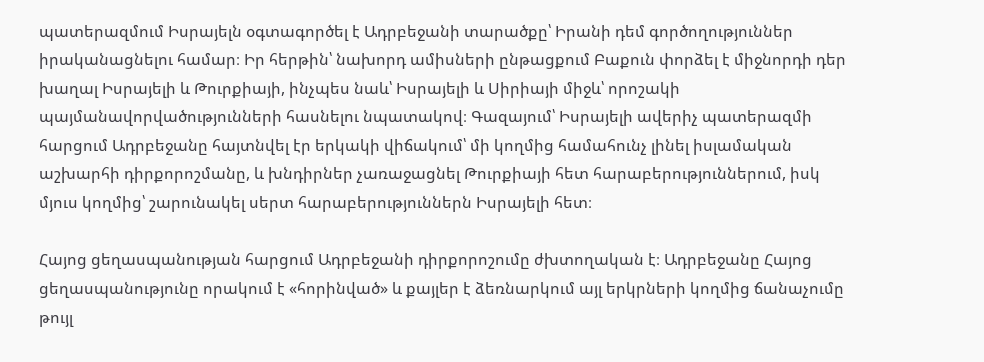պատերազմում Իսրայելն օգտագործել է Ադրբեջանի տարածքը՝ Իրանի դեմ գործողություններ իրականացնելու համար։ Իր հերթին՝ նախորդ ամիսների ընթացքում Բաքուն փորձել է միջնորդի դեր խաղալ Իսրայելի և Թուրքիայի, ինչպես նաև՝ Իսրայելի և Սիրիայի միջև՝ որոշակի պայմանավորվածությունների հասնելու նպատակով։ Գազայում՝ Իսրայելի ավերիչ պատերազմի հարցում Ադրբեջանը հայտնվել էր երկակի վիճակում՝ մի կողմից համահունչ լինել իսլամական աշխարհի դիրքորոշմանը, և խնդիրներ չառաջացնել Թուրքիայի հետ հարաբերություններում, իսկ մյուս կողմից՝ շարունակել սերտ հարաբերություններն Իսրայելի հետ։

Հայոց ցեղասպանության հարցում Ադրբեջանի դիրքորոշումը ժխտողական է։ Ադրբեջանը Հայոց ցեղասպանությունը որակում է «հորինված» և քայլեր է ձեռնարկում այլ երկրների կողմից ճանաչումը թույլ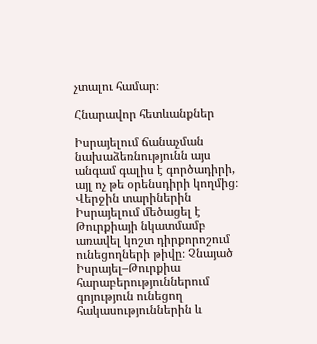չտալու համար։

Հնարավոր հետևանքներ

Իսրայելում ճանաչման նախաձեռնությունն այս անգամ գալիս է գործադիրի, այլ ոչ թե օրենսդիրի կողմից։ Վերջին տարիներին Իսրայելում մեծացել է Թուրքիայի նկատմամբ առավել կոշտ դիրքորոշում ունեցողների թիվը։ Չնայած Իսրայել–Թուրքիա հարաբերություններում գոյություն ունեցող հակասություններին և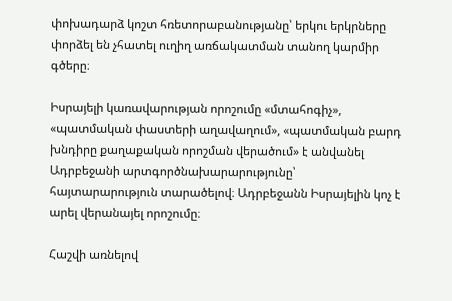փոխադարձ կոշտ հռետորաբանությանը՝ երկու երկրները փորձել են չհատել ուղիղ առճակատման տանող կարմիր գծերը։

Իսրայելի կառավարության որոշումը «մտահոգիչ», «պատմական փաստերի աղավաղում», «պատմական բարդ խնդիրը քաղաքական որոշման վերածում» է անվանել Ադրբեջանի արտգործնախարարությունը՝ հայտարարություն տարածելով։ Ադրբեջանն Իսրայելին կոչ է արել վերանայել որոշումը։

Հաշվի առնելով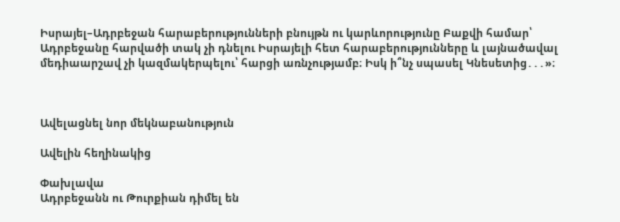Իսրայել–Ադրբեջան հարաբերությունների բնույթն ու կարևորությունը Բաքվի համար՝ Ադրբեջանը հարվածի տակ չի դնելու Իսրայելի հետ հարաբերությունները և լայնածավալ մեդիաարշավ չի կազմակերպելու՝ հարցի առնչությամբ։ Իսկ ի՞նչ սպասել Կնեսետից․․․»։



Ավելացնել նոր մեկնաբանություն

Ավելին հեղինակից

Փախլավա
Ադրբեջանն ու Թուրքիան դիմել են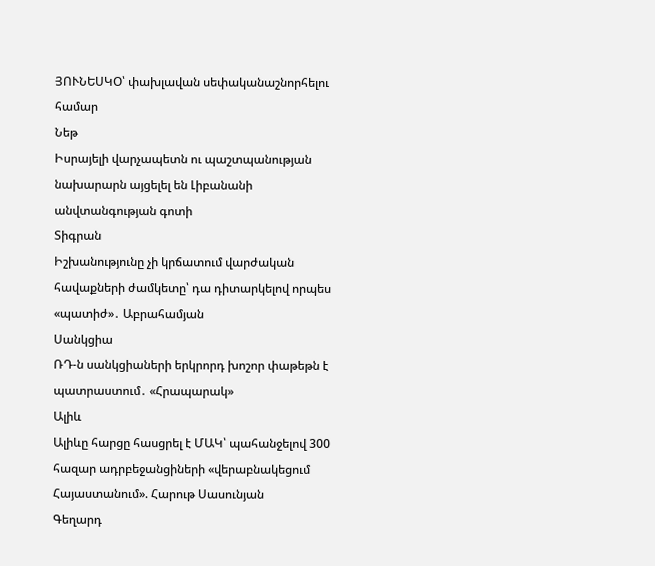ՅՈՒՆԵՍԿՕ՝ փախլավան սեփականաշնորհելու համար
Նեթ
Իսրայելի վարչապետն ու պաշտպանության նախարարն այցելել են Լիբանանի անվտանգության գոտի
Տիգրան
Իշխանությունը չի կրճատում վարժական հավաքների ժամկետը՝ դա դիտարկելով որպես «պատիժ»․ Աբրահամյան
Սանկցիա
ՌԴ-ն սանկցիաների երկրորդ խոշոր փաթեթն է պատրաստում․ «Հրապարակ»
Ալիև
Ալիևը հարցը հասցրել է ՄԱԿ՝ պահանջելով 300 հազար ադրբեջանցիների «վերաբնակեցում Հայաստանում». Հարութ Սասունյան
Գեղարդ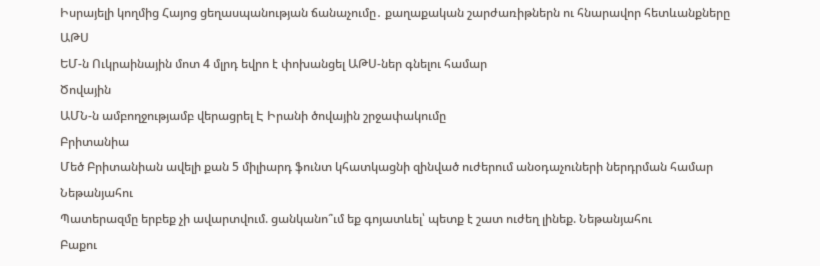Իսրայելի կողմից Հայոց ցեղասպանության ճանաչումը․ քաղաքական շարժառիթներն ու հնարավոր հետևանքները
ԱԹՍ
ԵՄ-ն Ուկրաինային մոտ 4 մլրդ եվրո է փոխանցել ԱԹՍ-ներ գնելու համար
Ծովային
ԱՄՆ-ն ամբողջությամբ վերացրել Է Իրանի ծովային շրջափակումը
Բրիտանիա
Մեծ Բրիտանիան ավելի քան 5 միլիարդ ֆունտ կհատկացնի զինված ուժերում անօդաչուների ներդրման համար
Նեթանյահու
Պատերազմը երբեք չի ավարտվում. ցանկանո՞ւմ եք գոյատևել՝ պետք է շատ ուժեղ լինեք. Նեթանյահու
Բաքու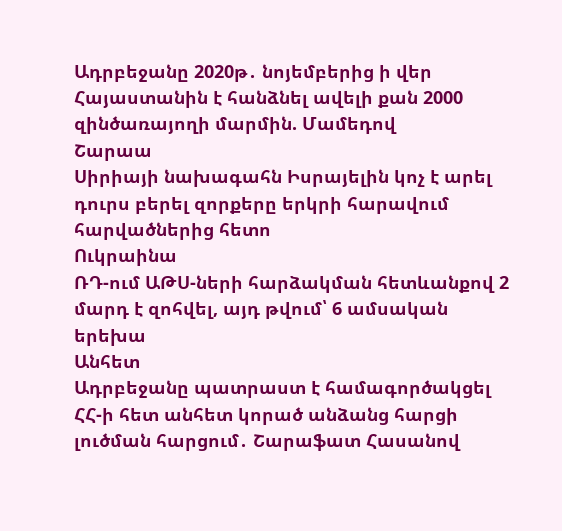Ադրբեջանը 2020թ․ նոյեմբերից ի վեր Հայաստանին է հանձնել ավելի քան 2000 զինծառայողի մարմին. Մամեդով
Շարաա
Սիրիայի նախագահն Իսրայելին կոչ է արել դուրս բերել զորքերը երկրի հարավում հարվածներից հետո
Ուկրաինա
ՌԴ-ում ԱԹՍ-ների հարձակման հետևանքով 2 մարդ է զոհվել, այդ թվում՝ 6 ամսական երեխա
Անհետ
Ադրբեջանը պատրաստ է համագործակցել ՀՀ-ի հետ անհետ կորած անձանց հարցի լուծման հարցում․ Շարաֆատ Հասանով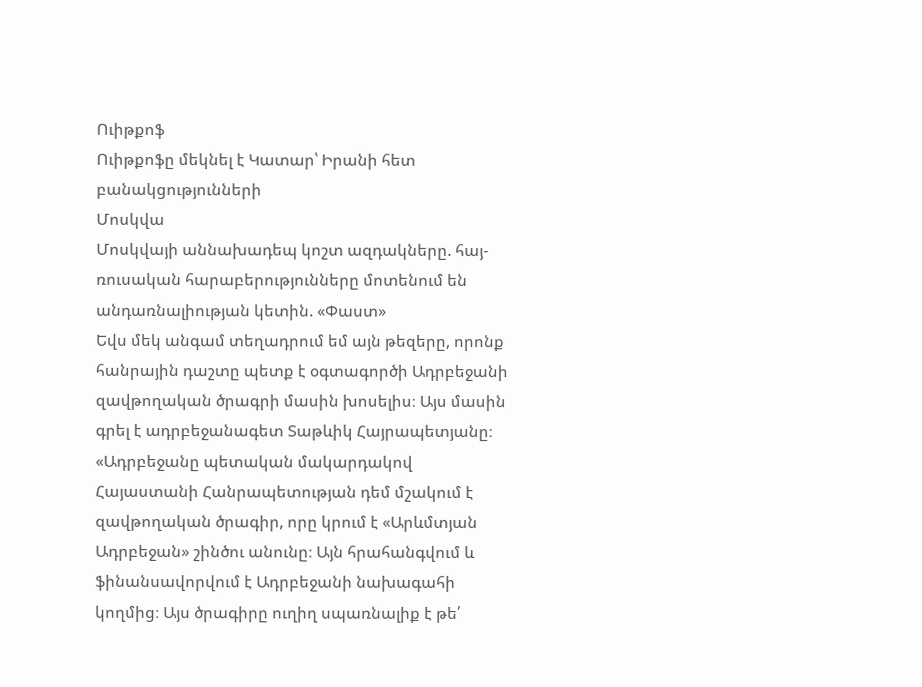Ուիթքոֆ
Ուիթքոֆը մեկնել է Կատար՝ Իրանի հետ բանակցությունների
Մոսկվա
Մոսկվայի աննախադեպ կոշտ ազդակները. հայ-ռուսական հարաբերությունները մոտենում են անդառնալիության կետին. «Փաստ»
Եվս մեկ անգամ տեղադրում եմ այն թեզերը, որոնք հանրային դաշտը պետք է օգտագործի Ադրբեջանի զավթողական ծրագրի մասին խոսելիս։ Այս մասին գրել է ադրբեջանագետ Տաթևիկ Հայրապետյանը։  «Ադրբեջանը պետական մակարդակով Հայաստանի Հանրապետության դեմ մշակում է զավթողական ծրագիր, որը կրում է «Արևմտյան Ադրբեջան» շինծու անունը։ Այն հրահանգվում և ֆինանսավորվում է Ադրբեջանի նախագահի կողմից։ Այս ծրագիրը ուղիղ սպառնալիք է թե՛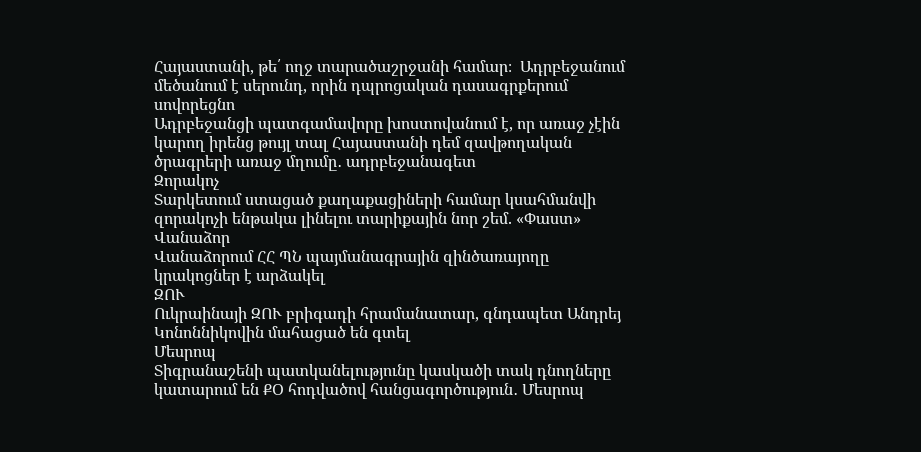Հայաստանի, թե՛ ողջ տարածաշրջանի համար։  Ադրբեջանում մեծանում է սերունդ, որին դպրոցական դասագրքերում սովորեցնո
Ադրբեջանցի պատգամավորը խոստովանում է, որ առաջ չէին կարող իրենց թույլ տալ Հայաստանի դեմ զավթողական ծրագրերի առաջ մղումը․ ադրբեջանագետ
Զորակոչ
Տարկետում ստացած քաղաքացիների համար կսահմանվի զորակոչի ենթակա լինելու տարիքային նոր շեմ. «Փաստ»
Վանաձոր
Վանաձորում ՀՀ ՊՆ պայմանագրային զինծառայողը կրակոցներ է արձակել
ԶՈՒ
Ուկրաինայի ԶՈՒ բրիգադի հրամանատար, գնդապետ Անդրեյ Կոնոննիկովին մահացած են գտել
Մեսրոպ
Տիգրանաշենի պատկանելությունը կասկածի տակ դնողները կատարում են ՔՕ հոդվածով հանցագործություն․ Մեսրոպ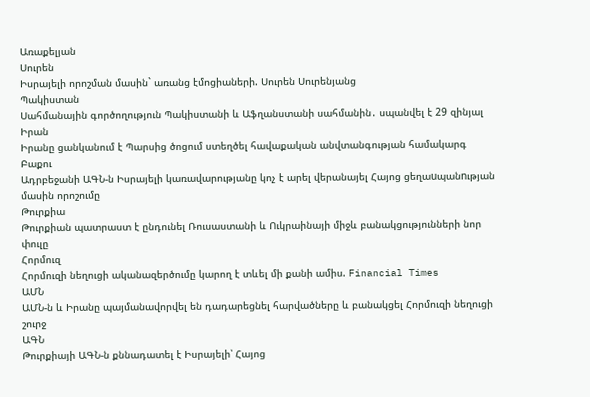Առաքելյան
Սուրեն
Իսրայելի որոշման մասին` առանց էմոցիաների. Սուրեն Սուրենյանց
Պակիստան
Սահմանային գործողություն Պակիստանի և Աֆղանստանի սահմանին․ սպանվել է 29 զինյալ
Իրան
Իրանը ցանկանում է Պարսից ծոցում ստեղծել հավաքական անվտանգության համակարգ
Բաքու
Ադրբեջանի ԱԳՆ-ն Իսրայելի կառավարությանը կոչ է արել վերանայել Հայոց ցեղաuպանnւթյան մասին որոշումը
Թուրքիա
Թուրքիան պատրաստ է ընդունել Ռուսաստանի և Ուկրաինայի միջև բանակցությունների նոր փուլը
Հորմուզ
Հորմուզի նեղուցի ականազերծումը կարող է տևել մի քանի ամիս. Financial Times
ԱՄՆ
ԱՄՆ-ն և Իրանը պայմանավորվել են դադարեցնել հարվածները և բանակցել Հորմուզի նեղուցի շուրջ
ԱԳՆ
Թուրքիայի ԱԳՆ-ն քննադատել է Իսրայելի՝ Հայոց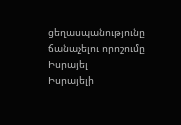ցեղասպանությունը ճանաչելու որոշումը
Իսրայել
Իսրայելի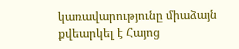կառավարությունը միաձայն քվեարկել է Հայոց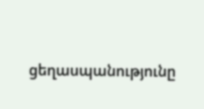ցեղասպանությունը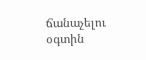ճանաչելու օգտին